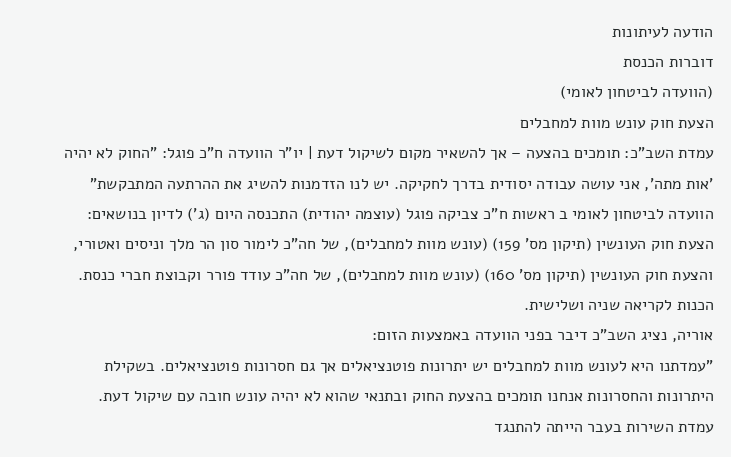הודעה לעיתונות
דוברות הכנסת
(הוועדה לביטחון לאומי)
הצעת חוק עונש מוות למחבלים
עמדת השב"כ: תומכים בהצעה – אך להשאיר מקום לשיקול דעת | יו"ר הוועדה ח"כ פוגל: "החוק לא יהיה 'אות מתה', אני עושה עבודה יסודית בדרך לחקיקה. יש לנו הזדמנות להשיג את ההרתעה המתבקשת"
הוועדה לביטחון לאומי ב ראשות ח"כ צביקה פוגל (עוצמה יהודית) התכנסה היום (ג') לדיון בנושאים: הצעת חוק העונשין (תיקון מס' 159) (עונש מוות למחבלים), של חה"כ לימור סון הר מלך וניסים ואטורי, והצעת חוק העונשין (תיקון מס' 160) (עונש מוות למחבלים), של חה"כ עודד פורר וקבוצת חברי כנסת. הכנות לקריאה שניה ושלישית.
אוריה, נציג השב"כ דיבר בפני הוועדה באמצעות הזום:
"עמדתנו היא לעונש מוות למחבלים יש יתרונות פוטנציאלים אך גם חסרונות פוטנציאלים. בשקילת היתרונות והחסרונות אנחנו תומכים בהצעת החוק ובתנאי שהוא לא יהיה עונש חובה עם שיקול דעת. עמדת השירות בעבר הייתה להתנגד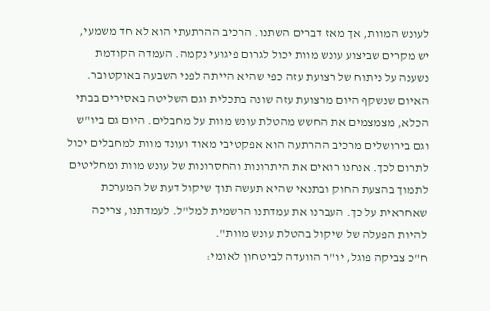לעונש המוות, אך מאז דברים השתנו. הרכיב ההרתעתי הוא לא חד משמעי, יש מקרים שביצוע עונש מוות יכול לגרום פיגועי נקמה. העמדה הקודמת נשענה על ניתוח של רצועת עזה כפי שהיא הייתה לפני השבעה באוקטובר. האיום שנשקף היום מרצועת עזה שונה בתכלית וגם השליטה באסירים בבתי הכלא, מצמצמים את החשש מהטלת עונש מוות על מחבלים. היום גם ביו"ש וגם בירושלים מרכיב ההרתעה הוא אפקטיבי מאוד ועונד מוות למחבלים יכול לתרום לכך. אנחנו רואים את היתרונות והחסרונות של עונש מוות ומחליטים לתמוך בהצעת החוק ובתנאי שהיא תעשה תוך שיקול דעת של המערכת שאחראית על כך. העברנו את עמדתנו הרשמית למל"ל. לעמדתנו, צריכה להיות הפעלה של שיקול בהטלת עונש מוות".
ח"כ צביקה פוגל, יו"ר הוועדה לביטחון לאומי: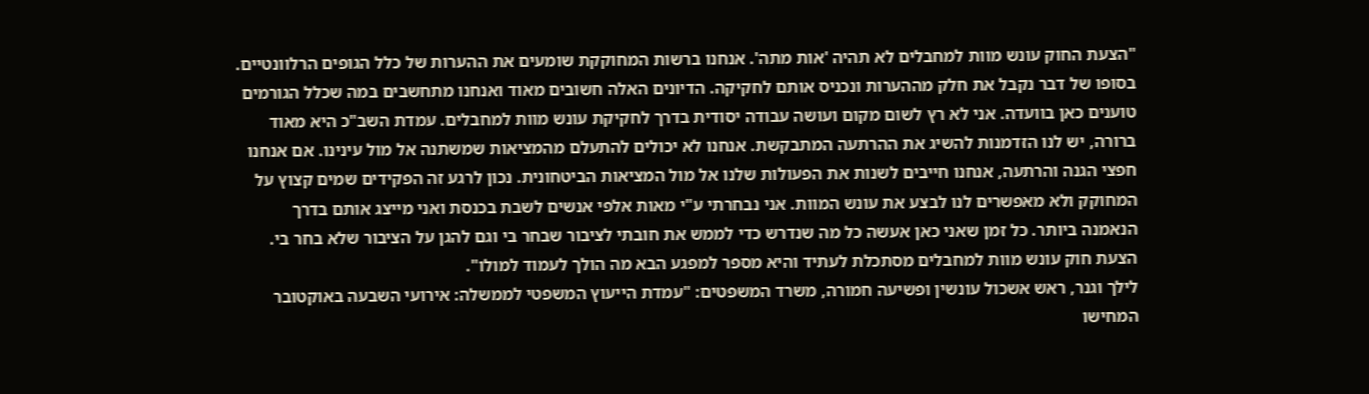"הצעת החוק עונש מוות למחבלים לא תהיה 'אות מתה'. אנחנו ברשות המחוקקת שומעים את ההערות של כלל הגופים הרלוונטיים. בסופו של דבר נקבל את חלק מההערות ונכניס אותם לחקיקה. הדיונים האלה חשובים מאוד ואנחנו מתחשבים במה שכלל הגורמים טוענים כאן בוועדה. אני לא רץ לשום מקום ועושה עבודה יסודית בדרך לחקיקת עונש מוות למחבלים. עמדת השב"כ היא מאוד ברורה, יש לנו הזדמנות להשיג את ההרתעה המתבקשת. אנחנו לא יכולים להתעלם מהמציאות שמשתנה אל מול עינינו. אם אנחנו חפצי הגנה והרתעה, אנחנו חייבים לשנות את הפעולות שלנו אל מול המציאות הביטחונית. נכון לרגע זה הפקידים שמים קצוץ על המחוקק ולא מאפשרים לנו לבצע את עונש המוות. אני נבחרתי ע"י מאות אלפי אנשים לשבת בכנסת ואני מייצג אותם בדרך הנאמנה ביותר. כל זמן שאני כאן אעשה כל מה שנדרש כדי לממש את חובתי לציבור שבחר בי וגם להגן על הציבור שלא בחר בי. הצעת חוק עונש מוות למחבלים מסתכלת לעתיד והיא מספר למפגע הבא מה הולך לעמוד למולו".
לילך וגנר, ראש אשכול עונשין ופשיעה חמורה, משרד המשפטים: "עמדת הייעוץ המשפטי לממשלה: אירועי השבעה באוקטובר המחישו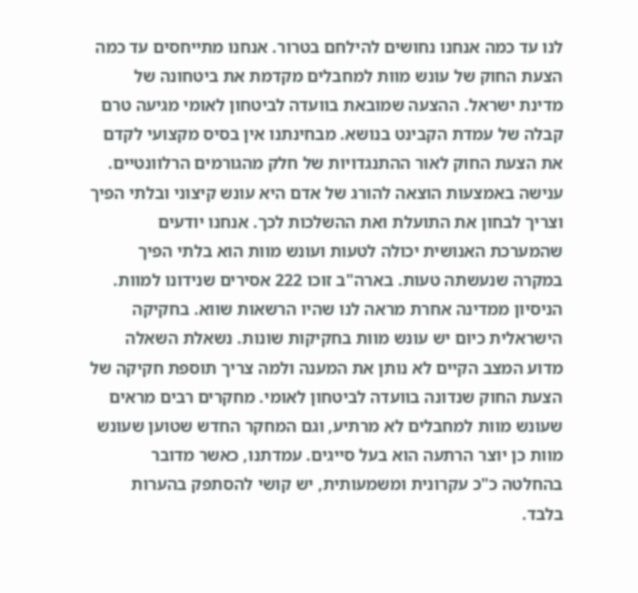לנו עד כמה אנחנו נחושים להילחם בטרור. אנחנו מתייחסים עד כמה הצעת החוק של עונש מוות למחבלים מקדמת את ביטחונה של מדינת ישראל. ההצעה שמובאת בוועדה לביטחון לאומי מגיעה טרם קבלה של עמדת הקבינט בנושא. מבחינתנו אין בסיס מקצועי לקדם את הצעת החוק לאור ההתנגדויות של חלק מהגורמים הרלוונטיים. ענישה באמצעות הוצאה להורג של אדם היא עונש קיצוני ובלתי הפיך וצריך לבחון את התועלת ואת ההשלכות לכך. אנחנו יודעים שהמערכת האנושית יכולה לטעות ועונש מוות הוא בלתי הפיך במקרה שנעשתה טעות. בארה"ב זוכו 222 אסירים שנידונו למוות. הניסיון ממדינה אחרת מראה לנו שהיו הרשאות שווא. בחקיקה הישראלית כיום יש עונש מוות בחקיקות שונות. נשאלת השאלה מדוע המצב הקיים לא נותן את המענה ולמה צריך תוספת חקיקה של הצעת החוק שנדונה בוועדה לביטחון לאומי. מחקרים רבים מראים שעונש מוות למחבלים לא מרתיע, וגם המחקר החדש שטוען שעונש מוות כן יוצר הרתעה הוא בעל סייגים. עמדתנו, כאשר מדובר בהחלטה כ"כ עקרונית ומשמעותית, יש קושי להסתפק בהערות בלבד.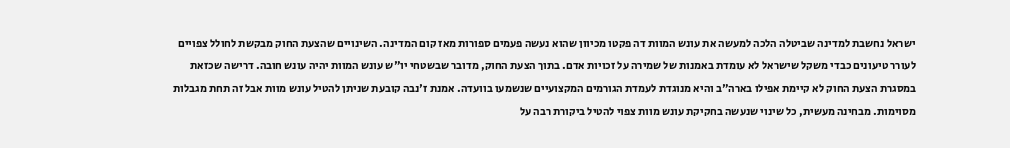ישראל נחשבת למדינה שביטלה הלכה למעשה את עונש המוות דה פקטו מכיוון שהוא נעשה פעמים ספורות מאז קום המדינה. השינויים שהצעת החוק מבקשת לחולל צפויים לעורר טיעונים כבדי משקל שישראל לא עומדת באמנות של שמירה על זכויות אדם. בתוך הצעת החוק, מדובר שבשטחי יו"ש עונש המוות יהיה עונש חובה. דרישה שכזאת במסגרת הצעת החוק לא קיימת אפילו בארה"ב והיא מנוגדת לעמדת הגורמים המקצועיים שנשמעו בוועדה. אמנת ז'נבה קובעת שניתן להטיל עונש מוות אבל זה תחת מגבלות מסוימות. מבחינה מעשית, כל שינוי שנעשה בחקיקת עונש מוות צפוי להטיל ביקורת רבה על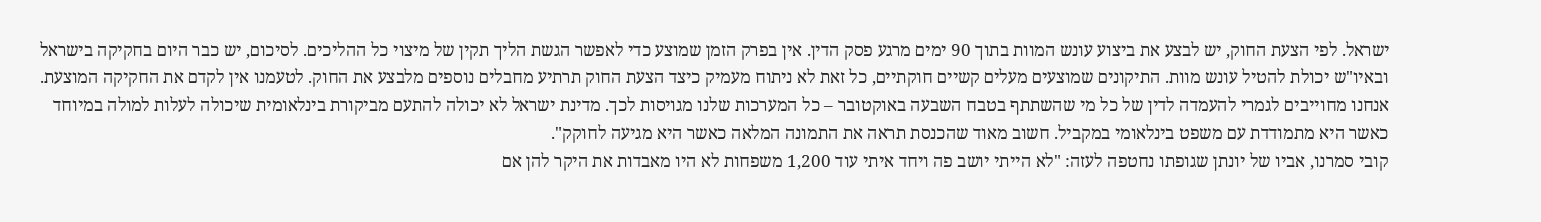ישראל. לפי הצעת החוק, יש לבצע את ביצוע עונש המוות בתוך 90 ימים מרגע פסק הדין. אין בפרק הזמן שמוצע כדי לאפשר הגשת הליך תקין של מיצוי כל ההליכים. לסיכום, יש כבר היום בחקיקה בישראל ובאיו"ש יכולת להטיל עונש מוות. התיקונים שמוצעים מעלים קשיים חוקתיים, כל זאת לא ניתוח מעמיק כיצד הצעת החוק תרתיע מחבלים נוספים מלבצע את החוק. לטעמנו אין לקדם את החקיקה המוצעת. אנחנו מחוייבים לגמרי להעמדה לדין של כל מי שהשתתף בטבח השבעה באוקטובר – כל המערכות שלנו מגויסות לכך. מדינת ישראל לא יכולה להתעם מביקורת בינלאומית שיכולה לעלות למולה במיוחד כאשר היא מתמודדת עם משפט בינלאומי במקביל. חשוב מאוד שהכנסת תראה את התמונה המלאה כאשר היא מגיעה לחוקק".
קובי סמרנו, אביו של יונתן שגופתו נחטפה לעזה: "לא הייתי יושב פה ויחד איתי עוד 1,200 משפחות לא היו מאבדות את היקר להן אם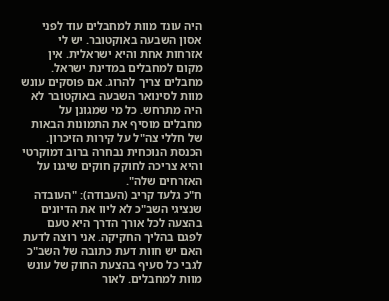היה עונד מוות למחבלים עוד לפני אסון השבעה באוקטובר. יש לי אזרחות אחת והיא ישראלית. אין מקום למחבלים במדינת ישראל. מחבלים צריך להרוג. אם פוסקים עונש מוות לסינואר השבעה באוקטובר לא היה מתרחש. כל מי שמגונן על מחבלים מוסיף את התמונות הבאות של חללי צה"ל על קירות הזיכרון. הכנסת הנוכחית נבחרה ברוב דמוקרטי והיא צריכה לחוקק חוקים שיגנו על האזרחים שלה".
ח"כ גלעד קריב (העבודה): "העובדה שנציגי השב"כ לא ליוו את הדיונים בהצעה לכל אורך הדרך היא טעם לפגם בהליך החקיקה. אני רוצה לדעת האם יש חוות דעת כתובה של השב"כ לגבי כל סעיף בהצעת החוק של עונש מוות למחבלים. לאור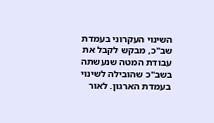השינוי העקרוני בעמדת שב"כ, מבקש לקבל את עבודת המטה שנעשתה בשב"כ שהובילה לשינוי בעמדת הארגון. לאור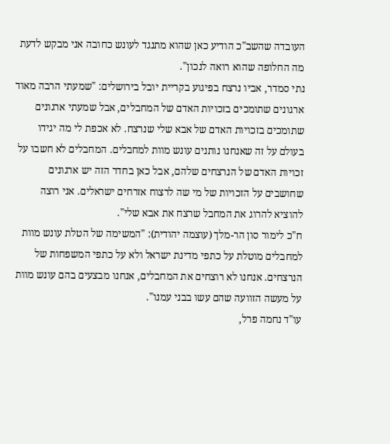העובדה שהשב"כ הודיע כאן שהוא מתנגד לעונש כחובה אני מבקש לדעת מה החלופה שהוא רואה לנכון".
נתי סמדר, אביו נרצח בפיגוע בקריית יובל בירושלים: "שמעתי הרבה מאוד ארגונים שתומכים בזכויות האדם של המחבלים, אבל שמעתי ארגונים שתומכים בזכויות האדם של אבא שלי שנרצח. לא אכפת לי מה יגידו בעולם על זה שאנחנו נותנים עונש מוות למחבלים. המחבלים לא חשבו על זכויות האדם של הנרצחים שלהם, אבל כאן בחדר הזה יש ארגונים שחושבים על הזכויות של מי שה לרצוח אזרחים ישראלים. אני רוצה להוציא להרוג את המחבל שרצח את אבא שלי".
ח"כ לימור סון הר-מלך (עוצמה יהודית): "המשימה של הטלת עונש מוות למחבלים מוטלת על כתפי מדינת ישראל ולא על כתפי המשפחות של הנרצחים. אנחנו לא רוצחים את המחבלים, אנחנו מבצעים בהם עונש מוות על מעשה הזוועה שהם עשו בבני עמנו".
עו"ד נחמה פרל,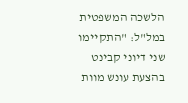הלשכה המשפטית במל"ל: "התקיימו שני דיוני קבינט בהצעת עונש מוות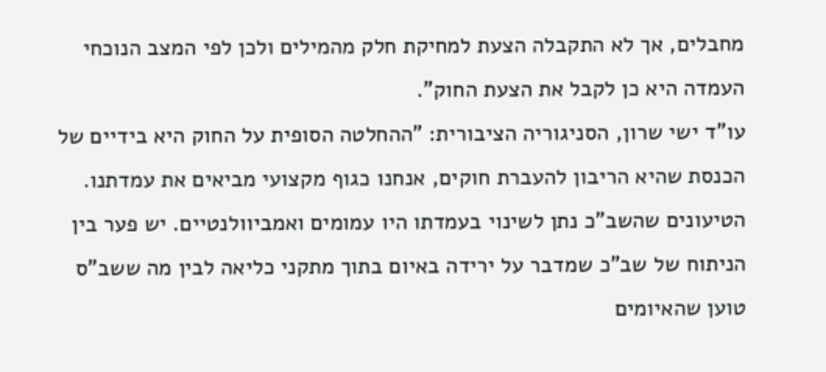מחבלים, אך לא התקבלה הצעת למחיקת חלק מהמילים ולכן לפי המצב הנוכחי העמדה היא כן לקבל את הצעת החוק".
עו"ד ישי שרון, הסניגוריה הציבורית: "ההחלטה הסופית על החוק היא בידיים של הכנסת שהיא הריבון להעברת חוקים, אנחנו כגוף מקצועי מביאים את עמדתנו. הטיעונים שהשב"כ נתן לשינוי בעמדתו היו עמומים ואמביוולנטיים. יש פער בין הניתוח של שב"כ שמדבר על ירידה באיום בתוך מתקני כליאה לבין מה ששב"ס טוען שהאיומים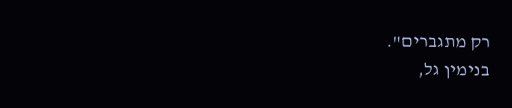רק מתגברים".
בנימין גל,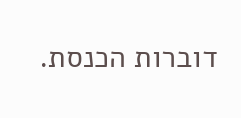דוברות הכנסת.